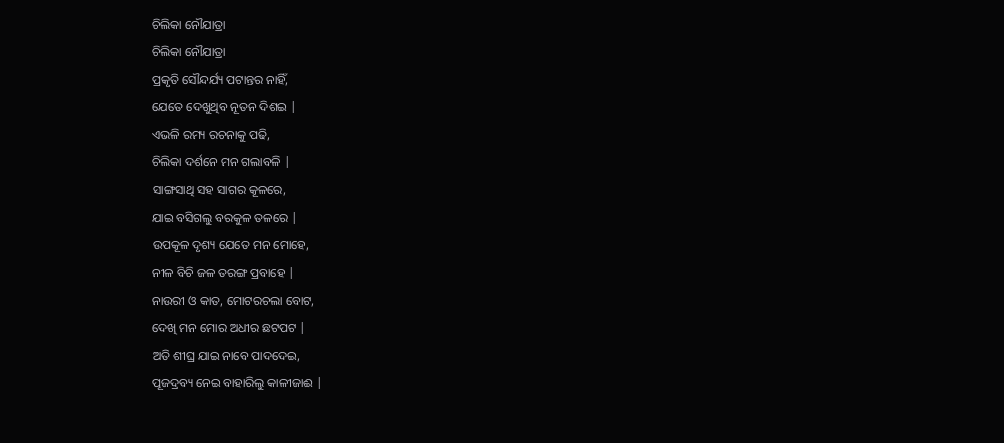ଚିଲିକା ନୌଯାତ୍ରା
ଚିଲିକା ନୌଯାତ୍ରା
ପ୍ରକୃତି ସୌନ୍ଦର୍ଯ୍ୟ ପଟାନ୍ତର ନାହିଁ,
ଯେତେ ଦେଖୁଥିବ ନୂତନ ଦିଶଇ |
ଏଭଳି ରମ୍ୟ ରଚନାକୁ ପଢି,
ଚିଲିକା ଦର୍ଶନେ ମନ ଗଲାବଳି |
ସାଙ୍ଗସାଥି ସହ ସାଗର କୂଳରେ,
ଯାଇ ବସିଗଲୁ ବରକୁଳ ତଳରେ |
ଉପକୂଳ ଦୃଶ୍ୟ ଯେତେ ମନ ମୋହେ,
ନୀଳ ବିଚି ଜଳ ତରଙ୍ଗ ପ୍ରବାହେ |
ନାଉରୀ ଓ କାତ, ମୋଟରଚଲା ବୋଟ,
ଦେଖି ମନ ମୋର ଅଧୀର ଛଟପଟ |
ଅତି ଶୀଘ୍ର ଯାଇ ନାବେ ପାଦଦେଇ,
ପୂଜଦ୍ରବ୍ୟ ନେଇ ବାହାରିଲୁ କାଳୀଜାଈ |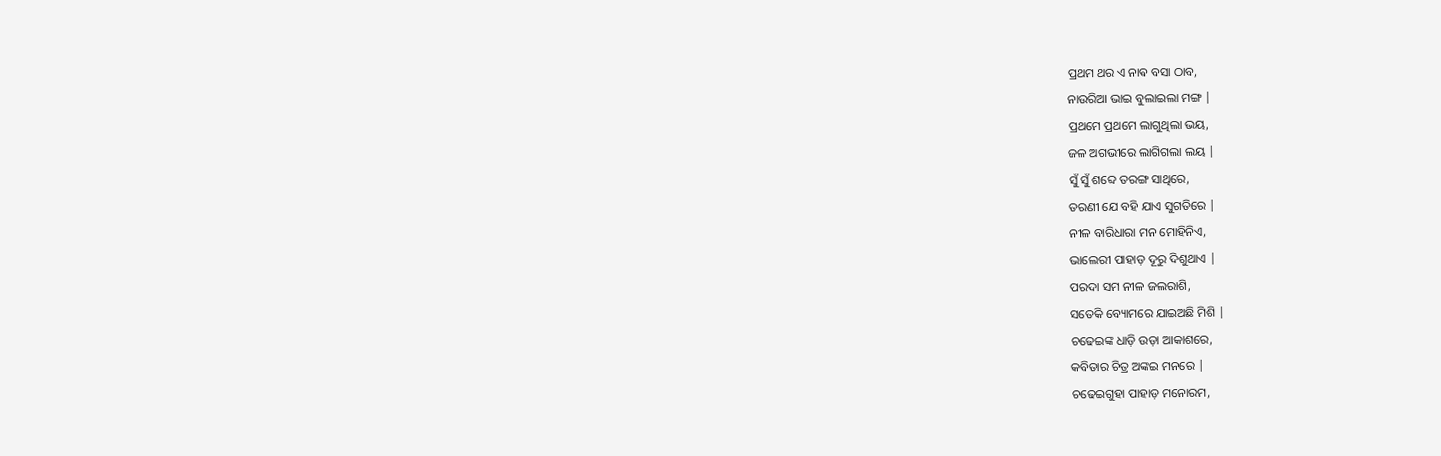ପ୍ରଥମ ଥର ଏ ନାଵ ବସା ଠାବ,
ନାଉରିଆ ଭାଇ ବୁଲାଇଲା ମଙ୍ଗ |
ପ୍ରଥମେ ପ୍ରଥମେ ଲାଗୁଥିଲା ଭୟ,
ଜଳ ଅଗଭୀରେ ଲାଗିଗଲା ଲୟ |
ସୁଁ ସୁଁ ଶବ୍ଦେ ତରଙ୍ଗ ସାଥିରେ,
ତରଣୀ ଯେ ବହି ଯାଏ ସୁଗତିରେ |
ନୀଳ ବାରିଧାରା ମନ ମୋହିନିଏ,
ଭାଲେରୀ ପାହାଡ଼ ଦୂରୁ ଦିଶୁଥାଏ |
ପରଦା ସମ ନୀଳ ଜଲରାଶି,
ସତେକି ବ୍ୟୋମରେ ଯାଇଅଛି ମିଶି |
ଚଢେଇଙ୍କ ଧାଡ଼ି ଉଡ଼ା ଆକାଶରେ,
କବିତାର ଚିତ୍ର ଅଙ୍କଇ ମନରେ |
ଚଢେଇଗୁହା ପାହାଡ଼ ମନୋରମ,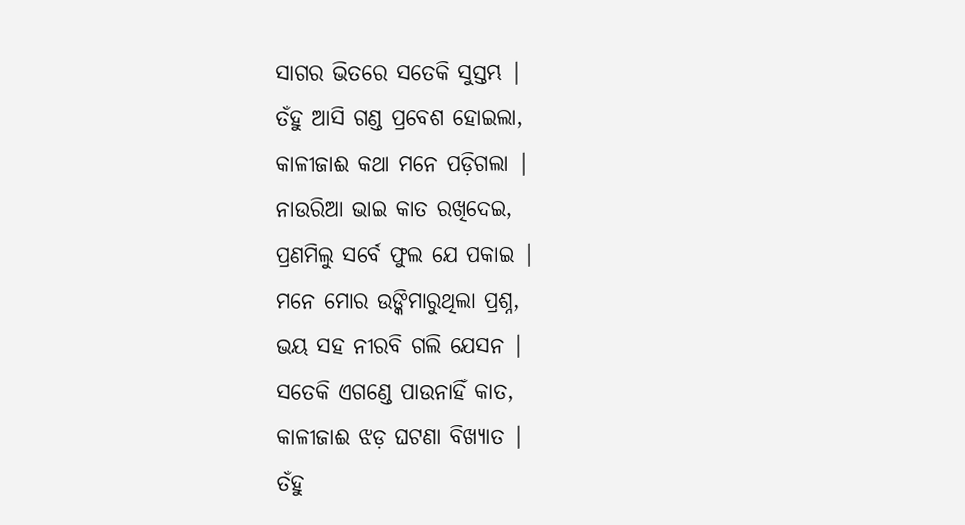ସାଗର ଭିତରେ ସତେକି ସୁସ୍ତମ୍ଭ |
ତଁହୁ ଆସି ଗଣ୍ଡ ପ୍ରବେଶ ହୋଇଲା,
କାଳୀଜାଈ କଥା ମନେ ପଡ଼ିଗଲା |
ନାଉରିଆ ଭାଇ କାତ ରଖିଦେଇ,
ପ୍ରଣମିଲୁ ସର୍ବେ ଫୁଲ ଯେ ପକାଇ |
ମନେ ମୋର ଉଙ୍କିମାରୁଥିଲା ପ୍ରଶ୍ନ,
ଭୟ ସହ ନୀରବି ଗଲି ଯେସନ |
ସତେକି ଏଗଣ୍ଡେ ପାଉନାହିଁ କାତ,
କାଳୀଜାଈ ଝଡ଼ ଘଟଣା ବିଖ୍ୟାତ |
ତଁହୁ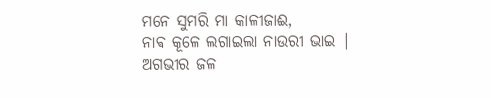ମନେ ସୁମରି ମା କାଳୀଜାଈ,
ନାଵ କୂଳେ ଲଗାଇଲା ନାଉରୀ ଭାଇ |
ଅଗଭୀର ଜଳ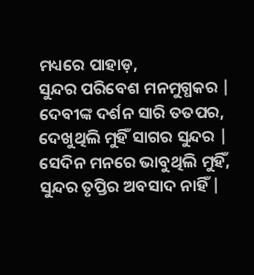ମଧ୍ୟରେ ପାହାଡ଼,
ସୁନ୍ଦର ପରିବେଶ ମନମୁଗ୍ଧକର |
ଦେବୀଙ୍କ ଦର୍ଶନ ସାରି ତତପର,
ଦେଖୁଥିଲି ମୁହିଁ ସାଗର ସୁନ୍ଦର |
ସେଦିନ ମନରେ ଭାବୁଥିଲି ମୁହିଁ,
ସୁନ୍ଦର ତୃପ୍ତିର ଅବସାଦ ନାହିଁ |